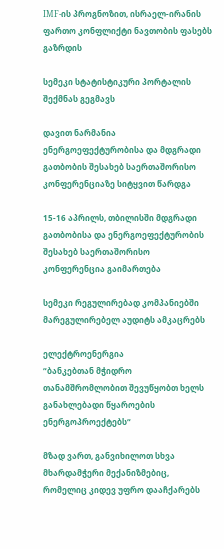IMF-ის პროგნოზით, ისრაელ-ირანის ფართო კონფლიქტი ნავთობის ფასებს გაზრდის

სემეკი სტატისტიკური პორტალის შექმნას გეგმავს

დავით ნარმანია ენერგოეფექტურობისა და მდგრადი გათბობის შესახებ საერთაშორისო კონფერენციაზე სიტყვით წარდგა

15-16 აპრილს, თბილისში მდგრადი გათბობისა და ენერგოეფექტურობის შესახებ საერთაშორისო კონფერენცია გაიმართება

სემეკი რეგულირებად კომპანიებში მარეგულირებელ აუდიტს ამკაცრებს

ელექტროენერგია
“ბანკებთან მჭიდრო თანამშრომლობით შევუწყობთ ხელს განახლებადი წყაროების ენერგოპროექტებს“

მზად ვართ, განვიხილოთ სხვა მხარდამჭერი მექანიზმებიც, რომელიც კიდევ უფრო დააჩქარებს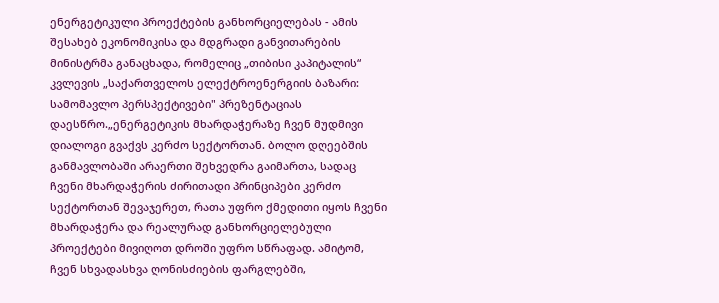ენერგეტიკული პროექტების განხორციელებას - ამის შესახებ ეკონომიკისა და მდგრადი განვითარების მინისტრმა განაცხადა, რომელიც „თიბისი კაპიტალის“ კვლევის „საქართველოს ელექტროენერგიის ბაზარი: სამომავლო პერსპექტივები" პრეზენტაციას დაესწრო.„ენერგეტიკის მხარდაჭერაზე ჩვენ მუდმივი დიალოგი გვაქვს კერძო სექტორთან. ბოლო დღეებშის განმავლობაში არაერთი შეხვედრა გაიმართა, სადაც ჩვენი მხარდაჭერის ძირითადი პრინციპები კერძო სექტორთან შევაჯერეთ, რათა უფრო ქმედითი იყოს ჩვენი მხარდაჭერა და რეალურად განხორციელებული პროექტები მივიღოთ დროში უფრო სწრაფად. ამიტომ, ჩვენ სხვადასხვა ღონისძიების ფარგლებში,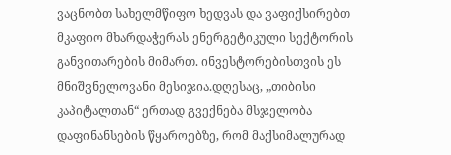ვაცნობთ სახელმწიფო ხედვას და ვაფიქსირებთ მკაფიო მხარდაჭერას ენერგეტიკული სექტორის განვითარების მიმართ. ინვესტორებისთვის ეს მნიშვნელოვანი მესიჯია.დღესაც, „თიბისი კაპიტალთან“ ერთად გვექნება მსჯელობა დაფინანსების წყაროებზე, რომ მაქსიმალურად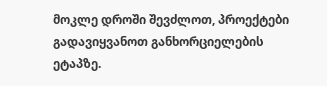მოკლე დროში შევძლოთ, პროექტები გადავიყვანოთ განხორციელების ეტაპზე.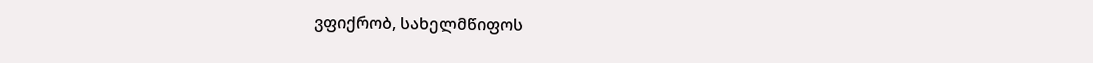ვფიქრობ, სახელმწიფოს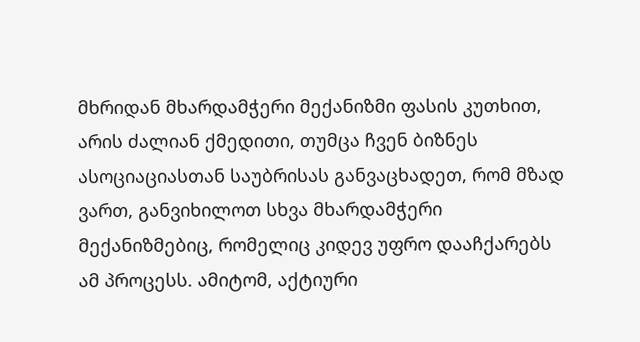მხრიდან მხარდამჭერი მექანიზმი ფასის კუთხით, არის ძალიან ქმედითი, თუმცა ჩვენ ბიზნეს ასოციაციასთან საუბრისას განვაცხადეთ, რომ მზად ვართ, განვიხილოთ სხვა მხარდამჭერი მექანიზმებიც, რომელიც კიდევ უფრო დააჩქარებს ამ პროცესს. ამიტომ, აქტიური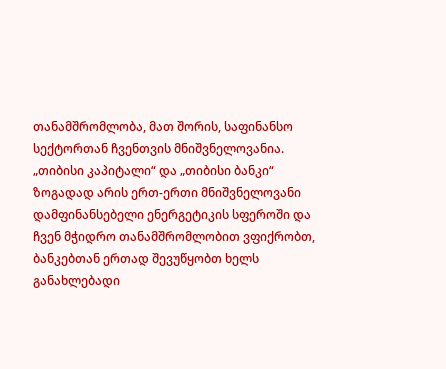თანამშრომლობა, მათ შორის, საფინანსო სექტორთან ჩვენთვის მნიშვნელოვანია. „თიბისი კაპიტალი“ და „თიბისი ბანკი“ ზოგადად არის ერთ-ერთი მნიშვნელოვანი დამფინანსებელი ენერგეტიკის სფეროში და ჩვენ მჭიდრო თანამშრომლობით ვფიქრობთ, ბანკებთან ერთად შევუწყობთ ხელს განახლებადი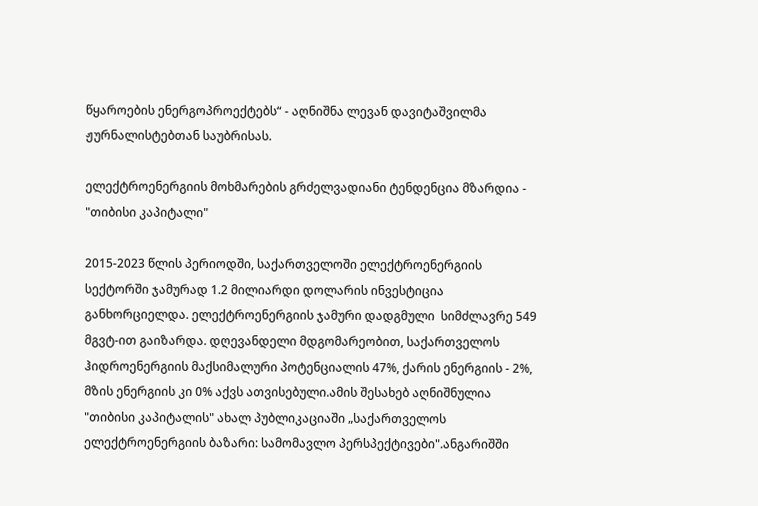წყაროების ენერგოპროექტებს“ - აღნიშნა ლევან დავიტაშვილმა ჟურნალისტებთან საუბრისას.

ელექტროენერგიის მოხმარების გრძელვადიანი ტენდენცია მზარდია - "თიბისი კაპიტალი"

2015-2023 წლის პერიოდში, საქართველოში ელექტროენერგიის სექტორში ჯამურად 1.2 მილიარდი დოლარის ინვესტიცია განხორციელდა. ელექტროენერგიის ჯამური დადგმული  სიმძლავრე 549 მგვტ-ით გაიზარდა. დღევანდელი მდგომარეობით, საქართველოს ჰიდროენერგიის მაქსიმალური პოტენციალის 47%, ქარის ენერგიის - 2%, მზის ენერგიის კი 0% აქვს ათვისებული.ამის შესახებ აღნიშნულია "თიბისი კაპიტალის" ახალ პუბლიკაციაში „საქართველოს ელექტროენერგიის ბაზარი: სამომავლო პერსპექტივები".ანგარიშში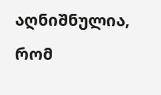აღნიშნულია, რომ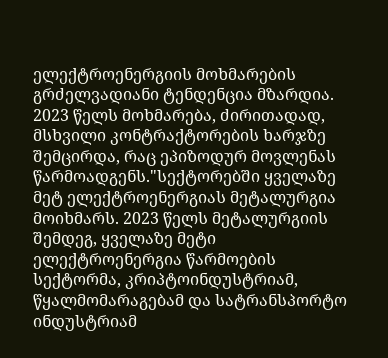ელექტროენერგიის მოხმარების გრძელვადიანი ტენდენცია მზარდია. 2023 წელს მოხმარება, ძირითადად, მსხვილი კონტრაქტორების ხარჯზე შემცირდა, რაც ეპიზოდურ მოვლენას წარმოადგენს."სექტორებში ყველაზე მეტ ელექტროენერგიას მეტალურგია მოიხმარს. 2023 წელს მეტალურგიის შემდეგ, ყველაზე მეტი ელექტროენერგია წარმოების სექტორმა, კრიპტოინდუსტრიამ, წყალმომარაგებამ და სატრანსპორტო ინდუსტრიამ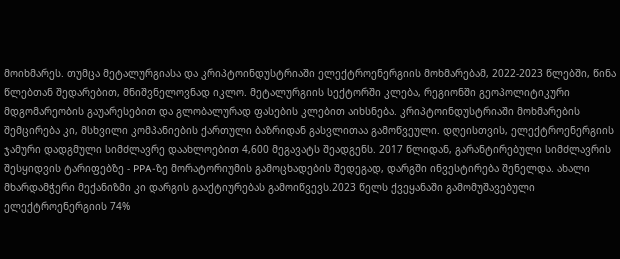მოიხმარეს. თუმცა მეტალურგიასა და კრიპტოინდუსტრიაში ელექტროენერგიის მოხმარებამ, 2022-2023 წლებში, წინა წლებთან შედარებით, მნიშვნელოვნად იკლო. მეტალურგიის სექტორში კლება, რეგიონში გეოპოლიტიკური მდგომარეობის გაუარესებით და გლობალურად ფასების კლებით აიხსნება. კრიპტოინდუსტრიაში მოხმარების შემცირება კი, მსხვილი კომპანიების ქართული ბაზრიდან გასვლითაა გამოწვეული. დღეისთვის, ელექტროენერგიის ჯამური დადგმული სიმძლავრე დაახლოებით 4,600 მეგავატს შეადგენს. 2017 წლიდან, გარანტირებული სიმძლავრის შესყიდვის ტარიფებზე - PPA-ზე მორატორიუმის გამოცხადების შედეგად, დარგში ინვესტირება შენელდა. ახალი მხარდამჭერი მექანიზმი კი დარგის გააქტიურებას გამოიწვევს.2023 წელს ქვეყანაში გამომუშავებული ელექტროენერგიის 74%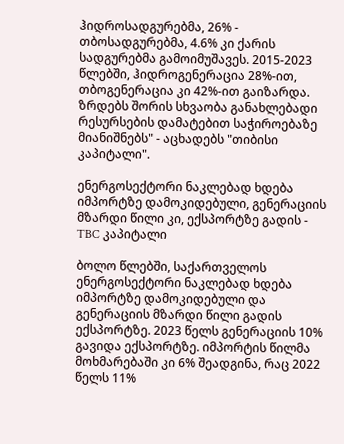ჰიდროსადგურებმა, 26% - თბოსადგურებმა, 4.6% კი ქარის სადგურებმა გამოიმუშავეს. 2015-2023 წლებში, ჰიდროგენერაცია 28%-ით, თბოგენერაცია კი 42%-ით გაიზარდა. ზრდებს შორის სხვაობა განახლებადი რესურსების დამატებით საჭიროებაზე მიანიშნებს" - აცხადებს "თიბისი კაპიტალი".

ენერგოსექტორი ნაკლებად ხდება იმპორტზე დამოკიდებული, გენერაციის მზარდი წილი კი, ექსპორტზე გადის - TBC კაპიტალი

ბოლო წლებში, საქართველოს ენერგოსექტორი ნაკლებად ხდება იმპორტზე დამოკიდებული და გენერაციის მზარდი წილი გადის ექსპორტზე. 2023 წელს გენერაციის 10% გავიდა ექსპორტზე. იმპორტის წილმა მოხმარებაში კი 6% შეადგინა, რაც 2022 წელს 11%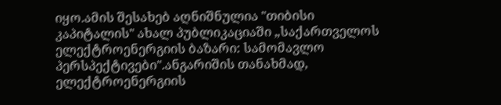იყო.ამის შესახებ აღნიშნულია "თიბისი კაპიტალის" ახალ პუბლიკაციაში „საქართველოს ელექტროენერგიის ბაზარი: სამომავლო პერსპექტივები".ანგარიშის თანახმად, ელექტროენერგიის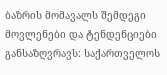ბაზრის მომავალს შემდეგი მოვლენები და ტენდენციები განსაზღვრავს: საქართველოს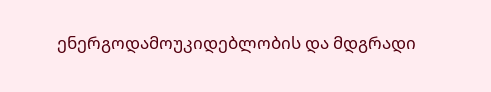ენერგოდამოუკიდებლობის და მდგრადი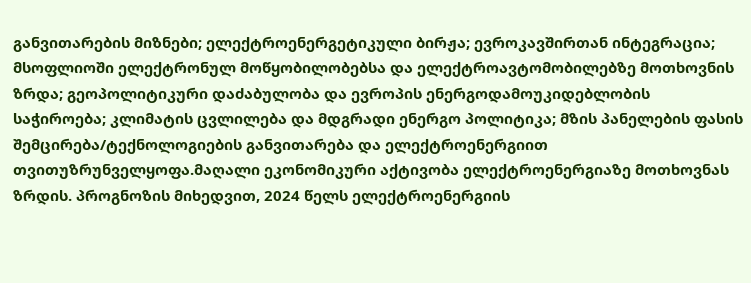განვითარების მიზნები; ელექტროენერგეტიკული ბირჟა; ევროკავშირთან ინტეგრაცია; მსოფლიოში ელექტრონულ მოწყობილობებსა და ელექტროავტომობილებზე მოთხოვნის ზრდა; გეოპოლიტიკური დაძაბულობა და ევროპის ენერგოდამოუკიდებლობის საჭიროება; კლიმატის ცვლილება და მდგრადი ენერგო პოლიტიკა; მზის პანელების ფასის შემცირება/ტექნოლოგიების განვითარება და ელექტროენერგიით თვითუზრუნველყოფა.მაღალი ეკონომიკური აქტივობა ელექტროენერგიაზე მოთხოვნას  ზრდის. პროგნოზის მიხედვით, 2024 წელს ელექტროენერგიის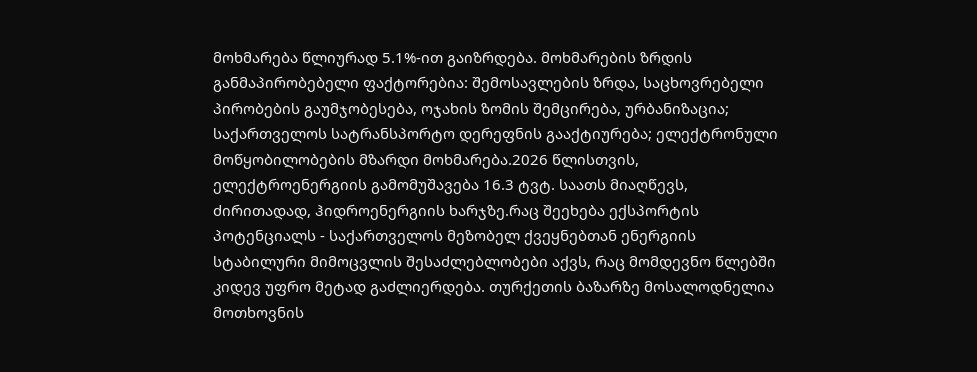მოხმარება წლიურად 5.1%-ით გაიზრდება. მოხმარების ზრდის განმაპირობებელი ფაქტორებია: შემოსავლების ზრდა, საცხოვრებელი პირობების გაუმჯობესება, ოჯახის ზომის შემცირება, ურბანიზაცია; საქართველოს სატრანსპორტო დერეფნის გააქტიურება; ელექტრონული მოწყობილობების მზარდი მოხმარება.2026 წლისთვის, ელექტროენერგიის გამომუშავება 16.3 ტვტ. საათს მიაღწევს, ძირითადად, ჰიდროენერგიის ხარჯზე.რაც შეეხება ექსპორტის პოტენციალს - საქართველოს მეზობელ ქვეყნებთან ენერგიის სტაბილური მიმოცვლის შესაძლებლობები აქვს, რაც მომდევნო წლებში კიდევ უფრო მეტად გაძლიერდება. თურქეთის ბაზარზე მოსალოდნელია მოთხოვნის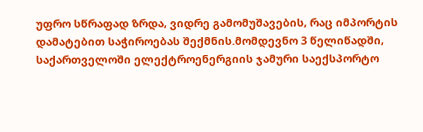უფრო სწრაფად ზრდა, ვიდრე გამომუშავების, რაც იმპორტის დამატებით საჭიროებას შექმნის.მომდევნო 3 წელიწადში, საქართველოში ელექტროენერგიის ჯამური საექსპორტო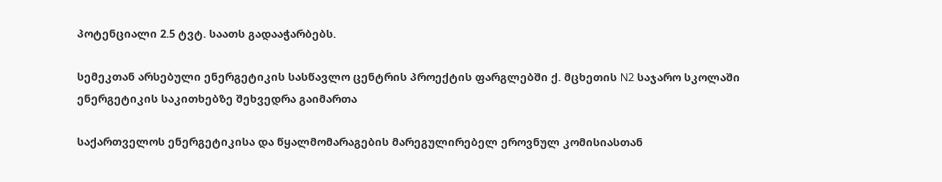პოტენციალი 2.5 ტვტ. საათს გადააჭარბებს.

სემეკთან არსებული ენერგეტიკის სასწავლო ცენტრის პროექტის ფარგლებში ქ. მცხეთის N2 საჯარო სკოლაში ენერგეტიკის საკითხებზე შეხვედრა გაიმართა

საქართველოს ენერგეტიკისა და წყალმომარაგების მარეგულირებელ ეროვნულ კომისიასთან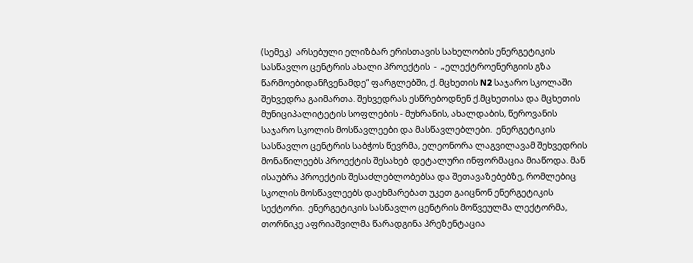(სემეკ)  არსებული ელიზბარ ერისთავის სახელობის ენერგეტიკის სასწავლო ცენტრის ახალი პროექტის  -  „ელექტროენერგიის გზა წარმოებიდანჩვენამდე“ ფარგლებში, ქ. მცხეთის N2 საჯარო სკოლაში შეხვედრა გაიმართა. შეხვედრას ესწრებოდნენ ქ.მცხეთისა და მცხეთის მუნიციპალიტეტის სოფლების - მუხრანის, ახალდაბის, წეროვანის საჯარო სკოლის მოსწავლეები და მასწავლებლები.  ენერგეტიკის სასწავლო ცენტრის საბჭოს წევრმა, ელეონორა ლაგვილავამ შეხვედრის მონაწილეებს პროექტის შესახებ  დეტალური ინფორმაცია მიაწოდა. მან ისაუბრა პროექტის შესაძლებლობებსა და შეთავაზებებზე, რომლებიც სკოლის მოსწავლეებს დაეხმარებათ უკეთ გაიცნონ ენერგეტიკის სექტორი.  ენერგეტიკის სასწავლო ცენტრის მოწვეულმა ლექტორმა, თორნიკე აფრიაშვილმა წარადგინა პრეზენტაცია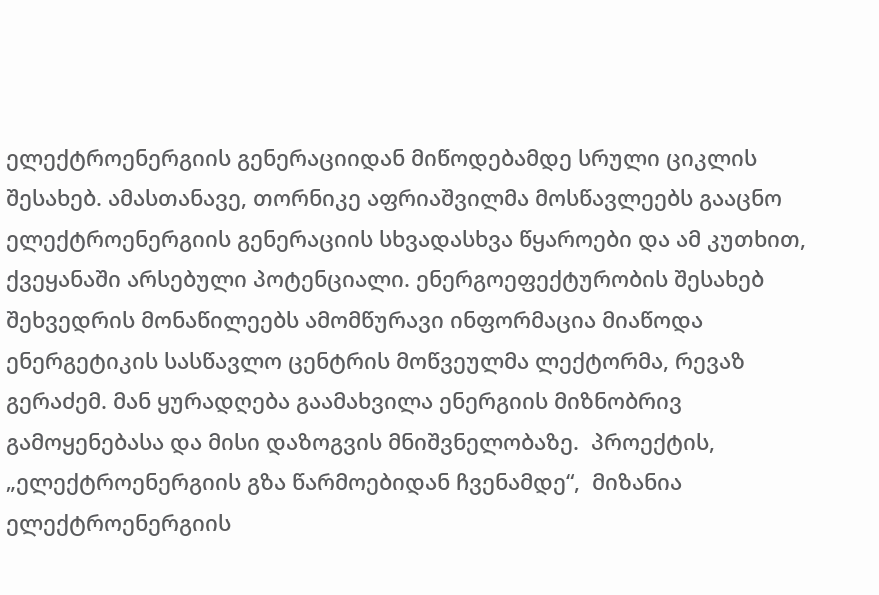ელექტროენერგიის გენერაციიდან მიწოდებამდე სრული ციკლის შესახებ. ამასთანავე, თორნიკე აფრიაშვილმა მოსწავლეებს გააცნო ელექტროენერგიის გენერაციის სხვადასხვა წყაროები და ამ კუთხით, ქვეყანაში არსებული პოტენციალი. ენერგოეფექტურობის შესახებ შეხვედრის მონაწილეებს ამომწურავი ინფორმაცია მიაწოდა ენერგეტიკის სასწავლო ცენტრის მოწვეულმა ლექტორმა, რევაზ გერაძემ. მან ყურადღება გაამახვილა ენერგიის მიზნობრივ გამოყენებასა და მისი დაზოგვის მნიშვნელობაზე.  პროექტის, „ელექტროენერგიის გზა წარმოებიდან ჩვენამდე“,  მიზანია ელექტროენერგიის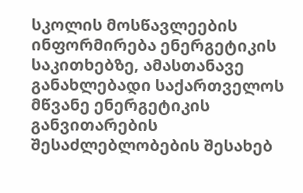სკოლის მოსწავლეების ინფორმირება ენერგეტიკის საკითხებზე, ამასთანავე განახლებადი საქართველოს მწვანე ენერგეტიკის განვითარების შესაძლებლობების შესახებ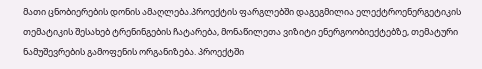მათი ცნობიერების დონის ამაღლება.პროექტის ფარგლებში დაგეგმილია ელექტროენერგეტიკის თემატიკის შესახებ ტრენინგების ჩატარება, მონაწილეთა ვიზიტი ენერგოობიექტებზე, თემატური ნამუშევრების გამოფენის ორგანიზება. პროექტში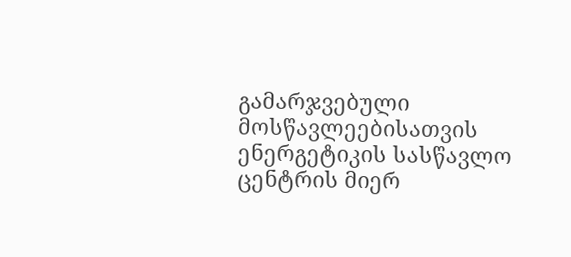გამარჯვებული მოსწავლეებისათვის ენერგეტიკის სასწავლო ცენტრის მიერ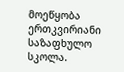მოეწყობა ერთკვირიანი საზაფხულო სკოლა.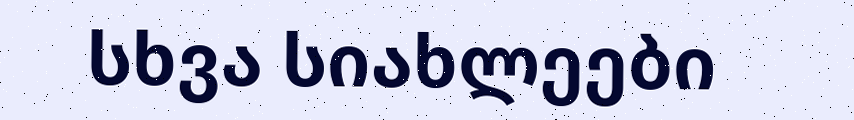სხვა სიახლეები